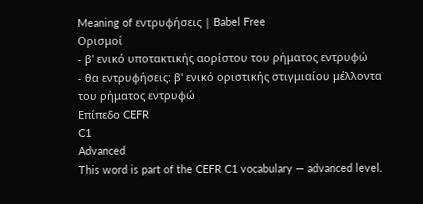Meaning of εντρυφήσεις | Babel Free
Ορισμοί
- β' ενικό υποτακτικής αορίστου του ρήματος εντρυφώ
- θα εντρυφήσεις: β' ενικό οριστικής στιγμιαίου μέλλοντα του ρήματος εντρυφώ
Επίπεδο CEFR
C1
Advanced
This word is part of the CEFR C1 vocabulary — advanced level.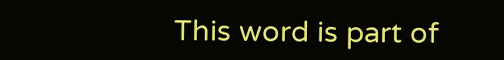This word is part of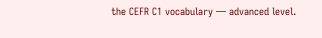the CEFR C1 vocabulary — advanced level.